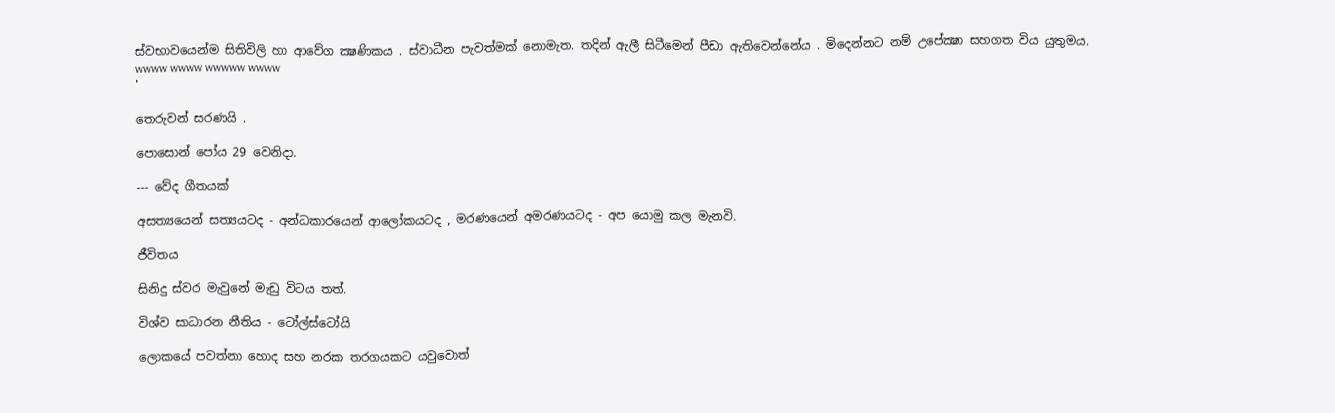ස්වභාවයෙන්ම සිතිවිලි හා ආවේග ක්‍ෂණිකය . ස්වාධීන පැවත්මක් නොමැත. තදින් ඇලී සිටීමෙන් පීඩා ඇතිවෙන්නේය . මිදෙන්නට නම් උපේක්‍ෂා සහගත විය යුතුමය.
wwww wwww wwwww wwww
'

තෙරුවන් සරණයි .

පොසොන් පෝය 29 වෙනිදා.

--- වේද ගීතයක්

අසත්‍යයෙන් සත්‍යයටද - අන්ධකාරයෙන් ආලෝකයටද , මරණයෙන් අමරණයටද - අප යොමු කල මැනවි.

ජීවිතය

සිනිදු ස්වර මැවුනේ මැඩු විටය තත්.

විශ්ව සාධාරන නීතිය - ටෝල්ස්ටෝයි

ලොකයේ පවත්නා හොද සහ නරක තරගයකට යවුවොත්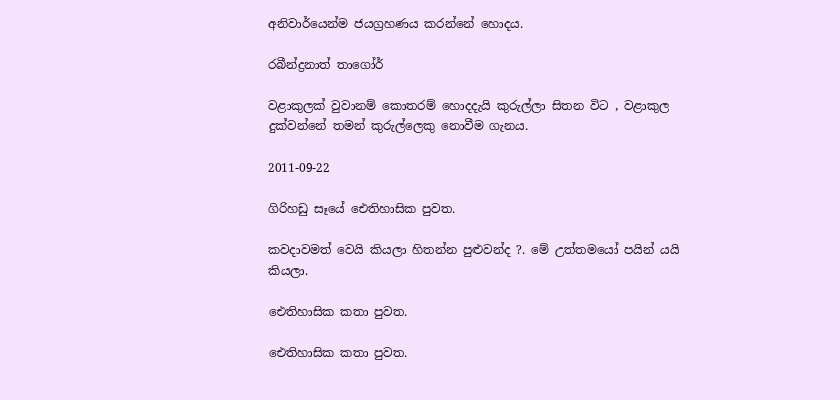අනිවාර්යෙන්ම ජයග්‍රහණය කරන්නේ හොදය.

රබීන්ද්‍රනාත් තාගෝර්

වළාකුලක් වුවානම් කොතරම් හොදදැයි කුරුල්ලා සිතන විට , වළාකුල දුක්වන්නේ තමන් කුරුල්ලෙකු නොවීම ගැනය.

2011-09-22

ගිරිහඩු සෑයේ ඓතිහාසික පුවත.

කවදාවමත් වෙයි කියලා හිතන්න පුළුවන්ද ?. මේ උත්තමයෝ පයින් යයි කියලා.

ඓතිහාසික කතා පුවත.

ඓතිහාසික කතා පුවත.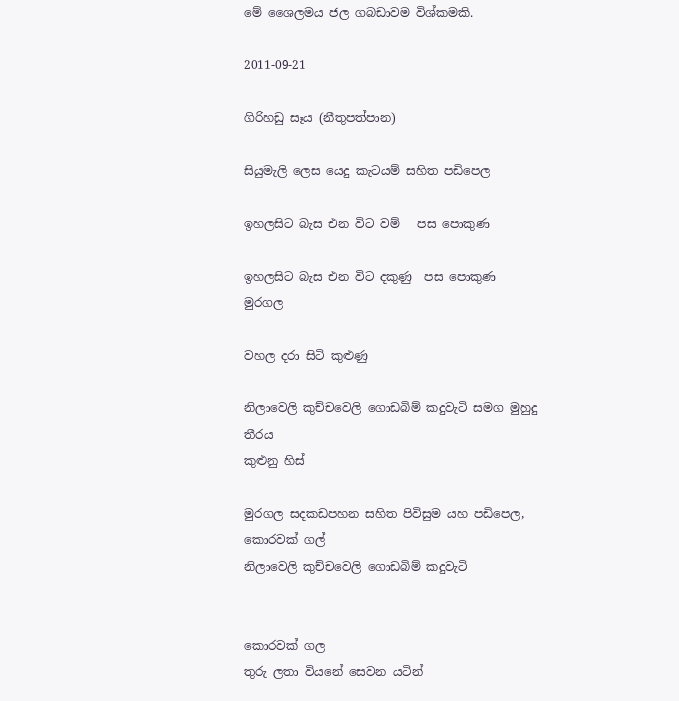මේ ශෛලමය ජල ගබඩාවම විශ්කමකි.

2011-09-21

ගිරිහඩු සෑය (නීතුපත්පාන)

සියුමැලි ලෙස යෙදු කැටයම් සහිත පඩිපෙල

ඉහලසිට බැස එන විට වම්   පස පොකුණ

ඉහලසිට බැස එන විට දකුණු  පස පොකුණ
මුරගල

වහල දරා සිටි කුළුණු

නිලාවෙලි කුච්චවෙලි ගොඩබිම් කදුවැටි සමග මුහුදු තීරය
කුළුනු හිස්

මුරගල සදකඩපහන සහිත පිවිසුම යහ පඩිපෙල, කොරවක් ගල්
නිලාවෙලි කුච්චවෙලි ගොඩබිම් කදුවැටි


කොරවක් ගල
තුරු ලතා වියනේ සෙවන යටින්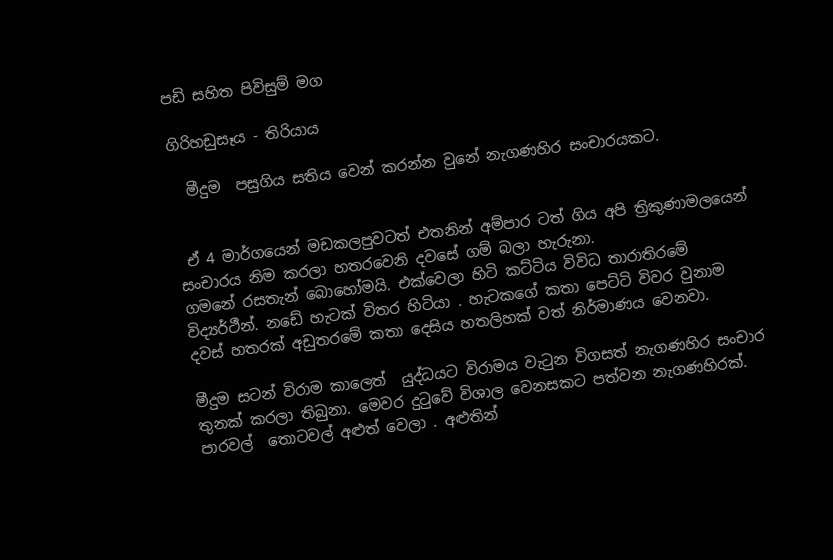පඩි සහිත පිවිසුම් මග

ගිරිහඩුසෑය - තිරියාය

  මීදුම  පසුගිය සතිය වෙන් කරන්න වුනේ නැගණහිර සංචාරයකට.


 ඒ 4 මාර්ගයෙන් මඩකලපුවටත් එතනින් අම්පාර ටත් ගිය අපි ත්‍රිකුණාමලයෙන් සංචාරය නිම කරලා හතරවෙනි දවසේ ගම් බලා හැරුනා.
ගමනේ රසතැන් බොහෝමයි. එක්වෙලා හිටි කට්ටිය විවිධ තාරාතිරමේ විද්‍යර්ථීන්. නඩේ හැටක් විතර හිටියා . හැටකගේ කතා පෙට්ටි විවර වුනාම දවස් හතරක් අඩුතරමේ කතා දෙසිය හතලිහක් වත් නිර්මාණය වෙනවා.

මීදුම සටන් විරාම කාලෙත්  යුද්ධයට විරාමය වැටුන විගසත් නැගණහිර සංචාර තුනක් කරලා තිබුනා. මෙවර දුටුවේ විශාල වෙනසකට පත්වන නැගණහිරක්. පාරවල්  තොටවල් අළුත් වෙලා . අළුතින්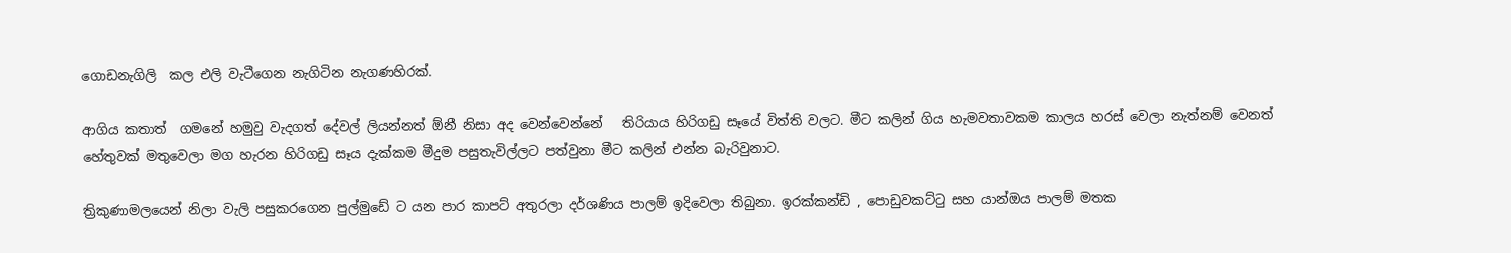ගොඩනැගිලි  කල එලි වැටීගෙන නැගිටින නැගණහිරක්.

ආගිය කතාත්  ගමනේ හමුවු වැදගත් දේවල් ලියන්නත් ඕනී නිසා අද වෙන්වෙන්නේ   තිරියාය හිරිගඩු සෑයේ විත්ති වලට. මීට කලින් ගිය හැමවතාවකම කාලය හරස් වෙලා නැත්නම් වෙනත් හේතුවක් මතුවෙලා මග හැරන හිරිගඩු සෑය දැක්කම මීදුම පසුතැවිල්ලට පත්වුනා මීට කලින් එන්න බැරිවුනාට.

ත්‍රිකුණාමලයෙන් නිලා වැලි පසුකරගෙන පුල්මුඩේ ට යන පාර කාපට් අතුරලා දර්ශණිය පාලම් ඉදිවෙලා තිබුනා. ඉරක්කන්ඩි , පොඩුවකට්ටු සහ යාන්ඔය පාලම් මතක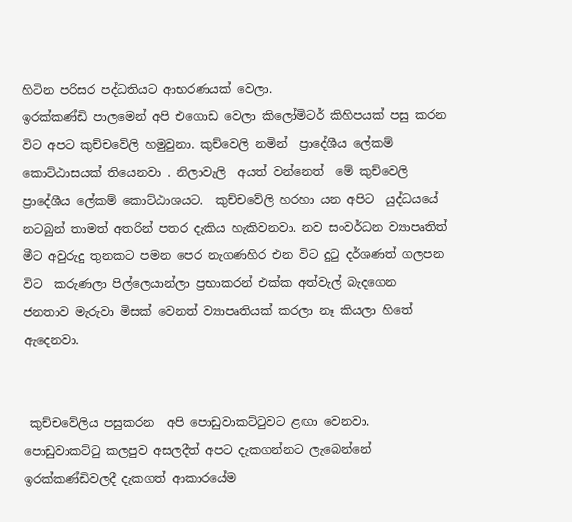හිටින පරිසර පද්ධතියට ආභරණයක් වෙලා.
ඉරක්‌කණ්‌ඩි පාලමෙන් අපි එගොඩ වෙලා කිලෝමිටර් කිහිපයක් පසු කරන විට අපට කුච්චවේලි හමුවුනා. කුච්වෙලි නමින්  ප්‍රාදේශීය ලේකම් කොට්‌ඨාසයක්‌ තියෙනවා . නිලාවැලි  අයත් වන්නෙත්  මේ කුච්වෙලි ප්‍රාදේශීය ලේකම් කොට්ඨාශයට.  කුච්චවේලි හරහා යන අපිට  යුද්ධයයේ නටබුන් තාමත් අතරින් පතර දැකිය හැකිවනවා. නව සංවර්ධන ව්‍යාපෘතිත්  මීට අවුරුදු තුනකට පමන පෙර නැගණහිර එන විට දුටු දර්ශණත් ගලපන විට  කරුණලා පිල්ලෙයාන්ලා ප්‍රභාකරන් එක්ක අත්වැල් බැදගෙන ජනතාව ‍මැරුවා මිසක් වෙනත් ව්‍යාපෘතියක් කරලා නෑ කියලා හි‍තේ ඇදෙනවා.


 කුච්චවේලිය පසුකරන  අපි පොඩුවාකට්‌ටුවට ළඟා වෙනවා. පොඩුවාකට්‌ටු කලපුව අසලදීත් අපට දැකගන්නට ලැබෙන්නේ ඉරක්‌කණ්‌ඩිවලදී දැකගත් ආකාරයේම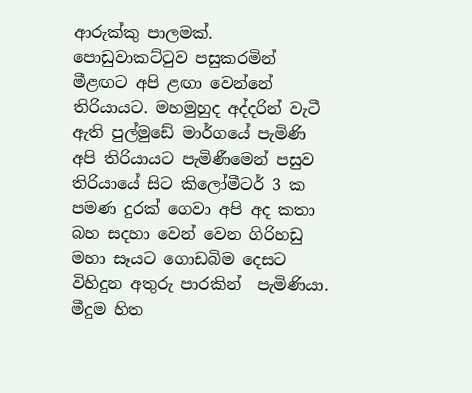ආරුක්‌කු පාලමක්‌. පොඩුවාකට්‌ටුව පසුකරමින් මීළඟට අපි ළඟා වෙන්නේ තිරියායට. මහමුහුද අද්දරින් වැටී ඇති පුල්මුඩේ මාර්ගයේ පැමිණි අපි තිරියායට පැමිණීමෙන් පසුව තිරියායේ සිට කිලෝමීටර් 3 ක පමණ දුරක් ගෙවා අපි අද කතා බහ සදහා වෙන් වෙන ගිරිහඩු මහා සෑයට ගොඩබිම දෙසට විහිදුන අතුරු පාරකින්  පැමිණියා.
මීදුම හිත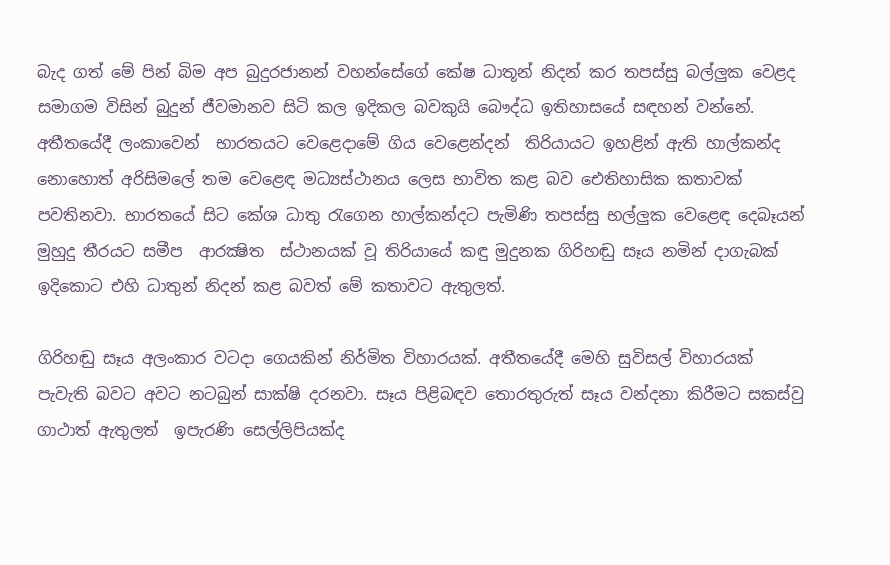බැද ගත් මේ පින් බිම අප බුදුරජානන් වහන්සේ‍ගේ කේෂ ධාතූන් නිදන් කර තපස්සු බල්ලුක වෙළද සමාගම විසින් බුදුන් ජීවමානව සිටි කල ඉදිකල බවකුයි බෞද්ධ ඉතිහාසයේ සඳහන් වන්නේ.
අතීතයේදී ලංකාවෙන්  භාරතයට වෙළෙදාමේ ගිය වෙළෙන්දන්  තිරියායට ඉහළින් ඇති හාල්කන්ද නොහොත් අරිසිමලේ තම වෙළෙඳ මධ්‍යස්ථානය ලෙස භාවිත කළ බව ‍‍ඓතිහාසික කතාවක් පවතිනවා. භාරතයේ සිට කේශ ධාතු රැගෙන හාල්කන්දට පැමිණි තපස්සු භල්ලුක වෙළෙඳ දෙබෑයන්  මුහුදු තීරයට සමීප  ආරක්‍ෂිත  ස්‌ථානයක්‌ වූ තිරියායේ කඳු මුදුනක ගිරිහඬු සෑය නමින් දාගැබක්‌ ඉදිකොට එහි ධාතුන් නිදන් කළ බවත් මේ කතාවට ඇතුලත්.

ගිරිහඬු සෑය අලංකාර වටදා ගෙයකින් නිර්මිත විහාරයක්‌. අතීතයේදී මෙහි සුවිසල් විහාරයක්‌ පැවැති බවට අවට නටබුන් සාක්‌ෂි දරනවා. සෑය පිළිබඳව තොරතුරුත් සෑය වන්දනා කිරීමට සකස්වු ගාථාත් ඇතුලත්  ඉපැරණි සෙල්ලිපියක්‌ද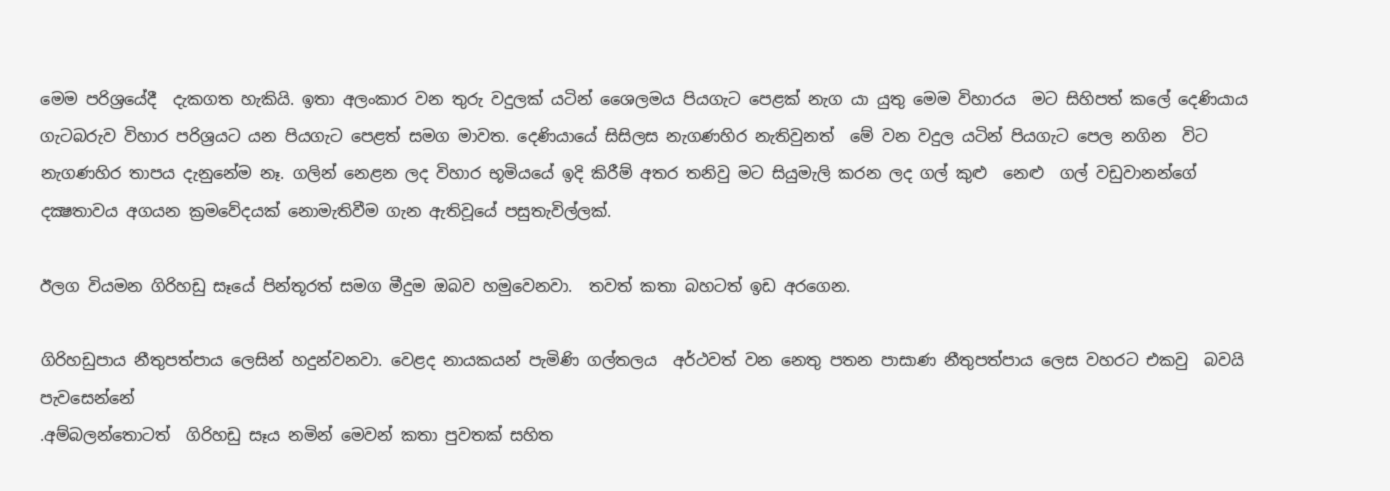මෙම පරිශ්‍රයේදී  දැකගත හැකියි. ඉතා අලංකාර වන තුරු වදුලක්‌ යටින් ශෛලමය පියගැට පෙළක්‌ නැග යා යුතු මෙම විහාරය  මට සිහිපත් කලේ දෙණියාය ගැටබරුව විහාර පරිශ්‍රයට යන පියගැට පෙළත් සමග මාවත. දෙණියායේ සිසිලස නැගණහිර නැතිවුනත්  මේ වන වදුල යටින් පියගැට පෙල නගින  විට නැගණහිර තාපය දැනුනේම නෑ. ගලින් නෙළන ලද විහාර භූමියයේ ඉදි කිරීම් අතර තනිවු මට සියුමැලි කරන ලද ගල් කුළු  නෙළු  ගල් වඩුවානන්ගේ දක්‍ෂතාවය අගයන ක්‍රමවේදයක් නොමැතිවීම ගැන ඇතිවූයේ පසුතැවිල්ලක්.

ඊලග වියමන ගිරිහඩු සෑයේ පින්තූරත් සමග මීදුම ඔබව හමුවෙනවා.  තවත් කතා බහටත් ඉඩ අරගෙන.

ගිරිහඩුපාය නීතුපත්පාය ලෙසින් හදුන්වනවා. වෙළද නායකයන් පැමිණි ගල්තලය  අර්ථවත් වන නෙතු පතන පාසාණ නීතුපත්පාය ලෙස වහරට එකවු  බවයි පැවසෙන්නේ
.අම්බලන්තොටත්  ගිරිහඩු සෑය නමින් මෙවන් කතා පුවතක්‌ සහිත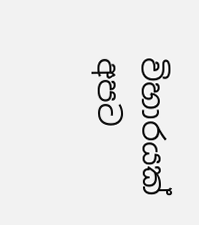විහාරයක්‌ අපට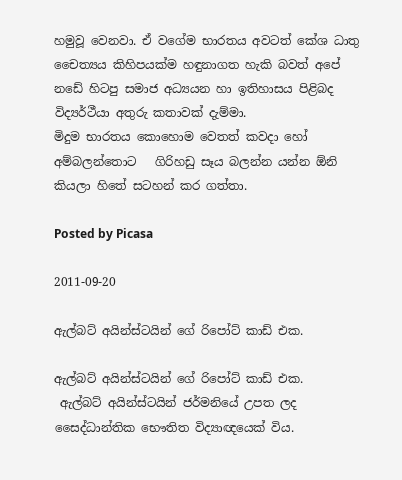හමුවූ වෙනවා. ඒ වගේම භාරතය අවටත් කේශ ධාතු චෛත්‍යය කිහිපයක්‌ම හඳුනාගත හැකි බවත් අපේ නඩේ හිටපු සමාජ අධ්‍යයන හා ඉතිහාසය පිළිබද විද්‍යර්ථීයා අතුරු කතාවක් දැම්මා.
මිදුම භාරතය කොහොම වෙතත් කවදා හෝ අම්බලන්තොට   ගිරිහඩු සෑය බලන්න යන්න ඕනි කියලා හිතේ සටහන් කර ගත්තා.

Posted by Picasa

2011-09-20

ඇල්බට්‍ අයින්ස්ටයින් ගේ රිපෝට් කාඩ් එක.

ඇල්බට්‍ අයින්ස්ටයින් ගේ රිපෝට් කාඩ් එක.
 ඇල්බට්‍ අයින්ස්ටයින් ජර්මනියේ උපත ලද සෛද්ධාන්තික භෞතිත විද්‍යාඥයෙක් විය.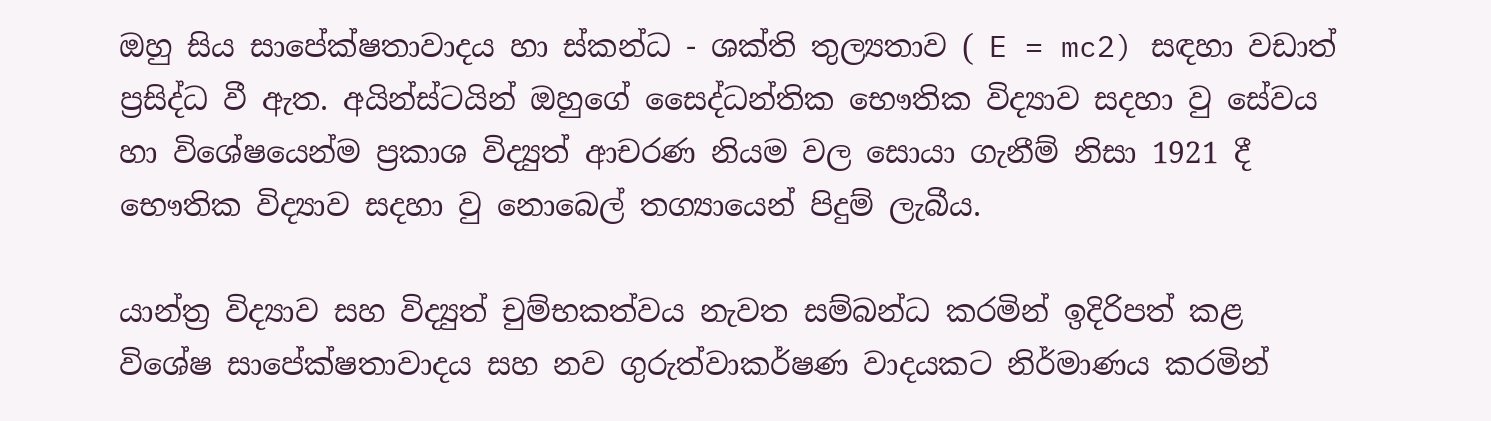ඔහු සිය සාපේක්ෂතාවාදය හා ස්කන්ධ - ශක්ති තුල්‍යතාව ( E = mc2) සඳහා වඩාත් ප්‍රසිද්ධ ‍වී ඇත. අයින්ස්ටයින් ඔහුගේ සෛද්ධන්තික භෞතික විද්‍යාව සදහා වු සේවය හා විශේෂයෙන්ම ප්‍රකාශ විද්‍යුත් ආචරණ නියම වල සොයා ගැනීම්‍ නිසා 1921 දී භෞතික විද්‍යාව සදහා වු නොබෙල් තග්‍යායෙන් පිදුම් ලැබීය.

යාන්ත්‍ර විද්‍යාව සහ විද්‍යුත් චුම්භකත්වය නැවත සම්බන්ධ කරමින් ඉදිරිපත් කළ විශේෂ සාපේක්ෂතාවාදය සහ නව ගුරුත්වාකර්ෂණ වාදයකට නිර්මාණය කරමින්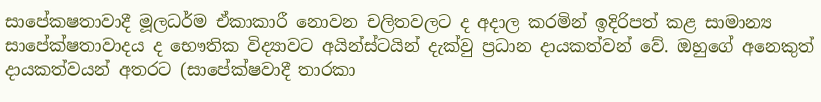සාපේකෂතාවාදී මූලධර්ම ඒකාකාරී නොවන චලිතවලට ද අදාල කරමින් ඉදිරිපත් කළ සාමාන්‍ය සාපේක්ෂතාවාදය ද භෞතික විද්‍යාවට අයින්ස්ටයින් දැක්වු ප්‍රධාන දායකත්වන් වේ. ඔහුගේ අනෙකුත් දායකත්වයන් අතරට (සාපේක්ෂවාදී තාරකා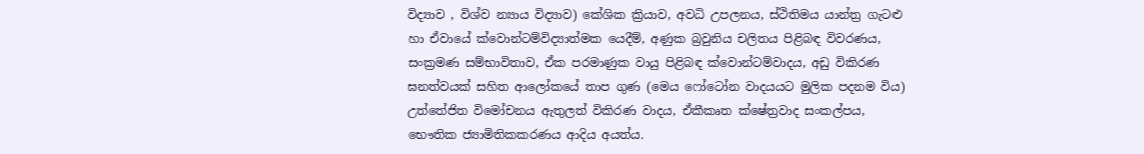විද්‍යාව , විශ්ව න්‍යාය විද්‍යාව) කේශික ක්‍රියාව, අවධි උපලනය, ස්ථිතිමය යාන්ත්‍ර ගැටළු හා ඒවායේ ක්වොන්ටම්‍විද්‍යාත්මක යෙදීම්‍, අණුක බ්‍රවුනිය චලිතය පිළිබඳ විවරණය, සංක්‍රමණ සම්‍භාවිතාව, ඒක පරමාණුක වායු පිළිබඳ ක්වොන්ටම්‍වාදය, අඩු විකිරණ ඝනත්වයක් සහිත ආලෝකයේ තාප ගුණ (මෙය ෆෝටෝන වාදයයට මුලික පදනම විය) උත්තේජිත විමෝචනය ඇතුලත් විකිරණ වාදය, ඒකීකෘත ක්ෂේත්‍රවාද සංකල්පය, භෞතික ජ්‍යාමිතිකකරණය ආදිය අයත්ය.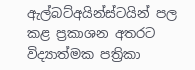ඇල්බට්‍අයින්ස්ටයින් පල කළ ප්‍රකාශන අතරට විද්‍යාත්මක පත්‍රිකා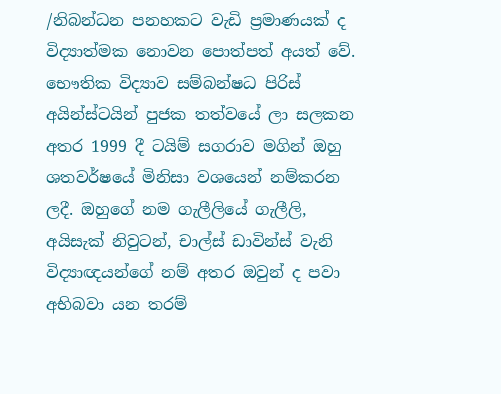/නිබන්ධන පනහකට වැඩි ප්‍රමාණයක් ද විද්‍යාත්මක නොවන පොත්පත් අයත් වේ. භෞතික විද්‍යාව සම්බන්ෂධ පිරිස් අයින්ස්ටයින් පුජක තත්වයේ ලා සලකන අතර 1999 දී ටයිම්‍ සගරාව මගින් ඔහු ශතවර්ෂයේ මිනිසා වශයෙන් නම්‍කරන ලදී. ඔහුගේ නම ගැලීලියේ ගැලීලි, අයිසැක් නිවුටන්, චාල්ස් ඩාවින්ස් වැනි විද්‍යාඥයන්ගේ නම් අතර ඔවුන් ද පවා අභිබවා යන තරම්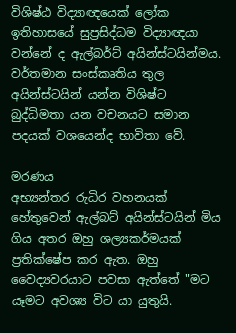විශිෂ්ඨ විද්‍යාඥයෙක් ලෝක ඉතිහාසයේ සුප්‍රසිද්ධම විද්‍යාඥයා වන්නේ ද ඇල්බර්ට් අයින්ස්ටයින්මය. වර්තමාන සංස්කෘතිය තුල අයින්ස්ටයින් යන්න විශිෂ්ට බුද්ධිමතා යන වචනයට සමාන පදයක් වශයෙන්ද භාවිතා වේ.

මරණය
අභ්‍යන්තර රුධිර වහනයක් හේතුවෙන් ඇල්බට් අයින්ස්ටයින් මිය ගිය අතර ඔහු ශල්‍යකර්මයක් ප්‍රතික්ෂේප කර ඇත. ඔහු වෛද්‍යවරයා‍ට පවසා ඇත්තේ "මට යෑමට අවශ්‍ය විට යා යුතුයි.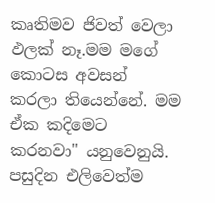කෘතිමව ජිවත් වෙලා ඵලක් නෑ.මම මගේ කොටස අවසන් කරලා තියෙන්නේ. මම ඒක කදිමෙට කරනවා" යනුවෙනුයි. පසුදින එලිවෙත්ම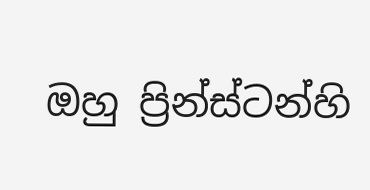ඔහු ප්‍රින්ස්ටන්හි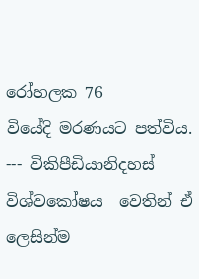රෝහලක 76 වියේදි ‍මරණයට පත්විය.
--- විකිපීඩියානිදහස් විශ්වකෝෂය  වෙතින් ඒ ලෙසින්ම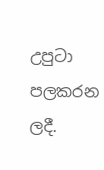උපුටා පලකරන ලදී.